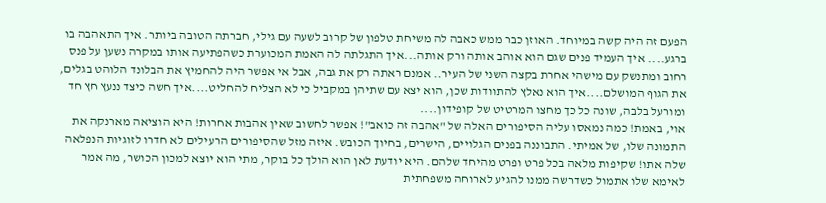הפעם זה היה קשה במיוחד. האוזן כבר ממש כאבה לה משיחת טלפון של קרוב לשעה עם גילי, חברתה הטובה ביותר. איך התאהבה בו ברגע.... איך העמיד פנים שגם הוא אוהב אותה ורק אותה...איך התגלתה לה האמת המכוערת כשהפתיעה אותו במקרה נשען על פנס רחוב ומתנשק עם מישהי אחרת בקצה השני של העיר.. אמנם ראתה רק את גבה, אבל אי אפשר היה להחמיץ את הבלונד הלוהט בגלים, את הגוף המושלם....איך הוא נאלץ להתוודות שכן, הוא יצא עם שתיהן במקביל כי לא הצליח להחליט....איך חשה כיצד ננעץ חץ חד ומורעל בלבה, שונה כל כך מחצו המרטיט של קופידון....
אוי, באמת! כמה נמאסו עליה הסיפורים האלה של "אהבה זה כואב"! אפשר לחשוב שאין אהבות אחרות! היא הוציאה מארנקה את התמונה שלו, של אמיתי. התבוננה בפנים הגלויים, הישרים, בחיוך הכובש. איזה מזל שהסיפורים הרעילים לא חדרו לזוגיות הנפלאה שלה אתו! שקיפות מלאה בכל פרט ופרט מהיחד שלהם. היא יודעת לאן הוא הולך כל בוקר, מתי הוא יוצא למכון הכושר, מה אמר לאימא שלו אתמול כשדרשה ממנו להגיע לארוחה משפחתית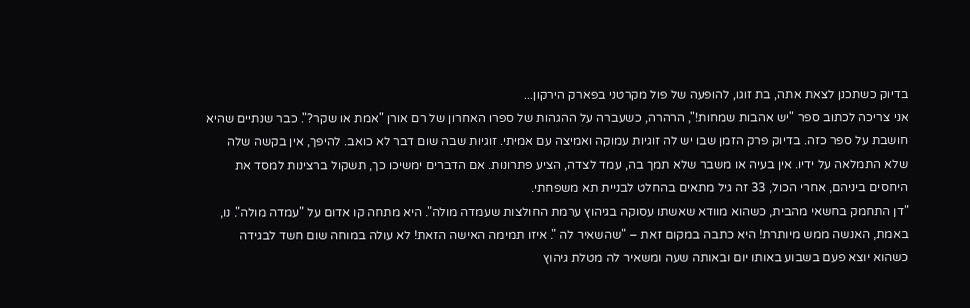בדיוק כשתכנן לצאת אתה, בת זוגו, להופעה של פול מקרטני בפארק הירקון...
אני צריכה לכתוב ספר "יש אהבות שמחות!", הרהרה, כשעברה על ההגהות של ספרו האחרון של רם אורן "אמת או שקר?". כבר שנתיים שהיא חושבת על ספר כזה. בדיוק פרק הזמן שבו יש לה זוגיות עמוקה ואמיצה עם אמיתי. זוגיות שבה שום דבר לא כואב. להיפך, אין בקשה שלה שלא התמלאה על ידיו. אין בעיה או משבר שלא תמך בה, עמד לצדה, הציע פתרונות. אם הדברים ימשיכו כך, תשקול ברצינות למסד את היחסים ביניהם, אחרי הכול, 33 זה גיל מתאים בהחלט לבניית תא משפחתי.
"דן התחמק בחשאי מהבית, כשהוא מוודא שאשתו עסוקה בגיהוץ ערמת החולצות שעמדה מולה". היא מתחה קו אדום על "עמדה מולה". נו, באמת, האנשה ממש מיותרת! היא כתבה במקום זאת – "שהשאיר לה ". איזו תמימה האישה הזאת! לא עולה במוחה שום חשד לבגידה כשהוא יוצא פעם בשבוע באותו יום ובאותה שעה ומשאיר לה מטלת גיהוץ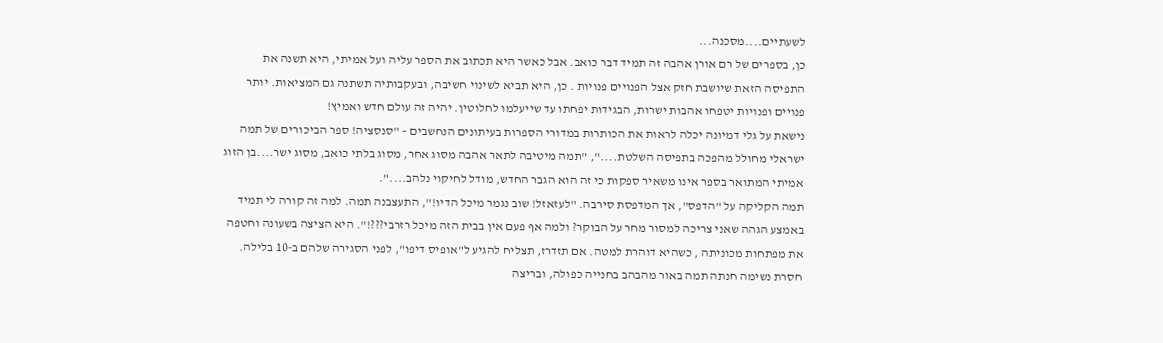לשעתיים....מסכנה...
כן, בספרים של רם אורן אהבה זה תמיד דבר כואב. אבל כאשר היא תכתוב את הספר עליה ועל אמיתי, היא תשנה את התפיסה הזאת שיושבת חזק אצל הפנויים פנויות . כן, היא תביא לשינוי חשיבה, ובעקבותיה תשתנה גם המציאות. יותר פנויים ופנויות יטפחו אהבות ישרות, הבגידות יפחתו עד שייעלמו לחלוטין. יהיה זה עולם חדש ואמיץ!
נישאת על גלי דמיונה יכלה לראות את הכותרות במדורי הספרות בעיתונים הנחשבים – "סנסציה! ספר הביכורים של תמה ישראלי מחולל מהפכה בתפיסה השלטת....", "תמה מיטיבה לתאר אהבה מסוג אחר, מסוג בלתי כואב, מסוג ישר....בן הזוג אמיתי המתואר בספר אינו משאיר ספקות כי זה הוא הגבר החדש, מודל לחיקוי נלהב....".
תמה הקליקה על "הדפס", אך המדפסת סירבה. "לעזאזל! שוב נגמר מיכל הדיו!", התעצבנה תמה. למה זה קורה לי תמיד באמצע הגהה שאני צריכה למסור מחר על הבוקר? ולמה אף פעם אין בבית הזה מיכל רזרבי???!". היא הציצה בשעונה וחטפה את מפתחות מכוניתה , כשהיא דוהרת למטה. אם תזדרז, תצליח להגיע ל"אופיס דיפו", לפני הסגירה שלהם ב-10 בלילה. חסרת נשימה חנתה תמה באור מהבהב בחנייה כפולה, ובריצה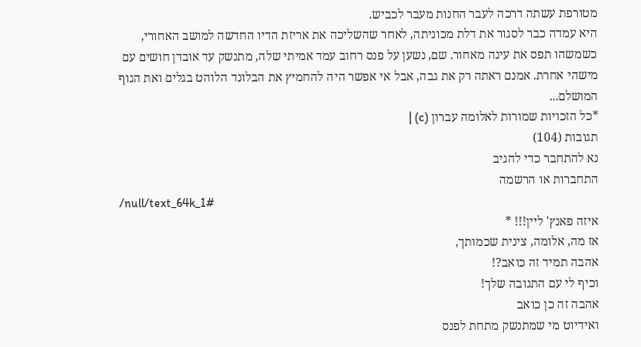מטורפת עשתה דרכה לעבר החנות מעבר לכביש.
היא עמדה כבר לסגור את דלת מכוניתה, לאחר שהשליכה את אריזת הדיו החדשה למושב האחורי, כשמשהו תפס את עינה מאחור. שם, נשען על פנס רחוב עמד אמיתי שלה, מתנשק עד אובדן חושים עם מישהי אחרת. אמנם ראתה רק את גבה, אבל אי אפשר היה להחמיץ את הבלונד הלוהט בגלים ואת הגוף המושלם...
*כל הזכויות שמורות לאלומה עברון (c) |
תגובות (104)
נא להתחבר כדי להגיב
התחברות או הרשמה
/null/text_64k_1#
איזה פאנץ' ליין!!! *
אז מה, אלומה, צינית שכמותך,
אהבה תמיד זה כואב?!
וכיף לי עם התגובה שלך!
אהבה זה כן כואב
ואידיוט מי שמתנשק מתחת לפנס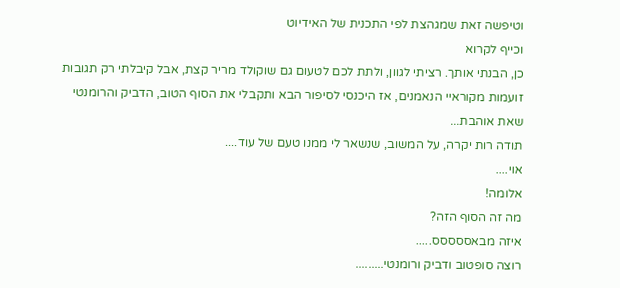וטיפשה זאת שמגהצת לפי התכנית של האידיוט
וכייף לקרוא
כן, הבנתי אותך. רציתי לגוון, ולתת לכם לטעום גם שוקולד מריר קצת, אבל קיבלתי רק תגובות זועמות מקוראיי הנאמנים, אז היכנסי לסיפור הבא ותקבלי את הסוף הטוב, הדביק והרומנטי שאת אוהבת...
תודה רות יקרה, על המשוב, שנשאר לי ממנו טעם של עוד....
אוי....
אלומה!
מה זה הסוף הזה?
איזה מבאססססס.....
רוצה סופטוב ודביק ורומנטי.........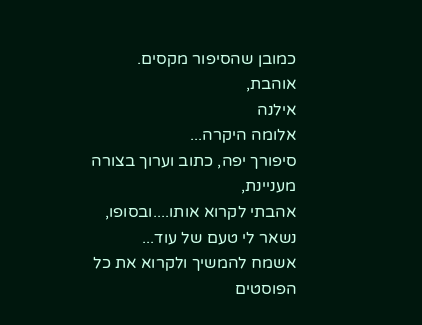כמובן שהסיפור מקסים.
אוהבת,
אילנה
אלומה היקרה...
סיפורך יפה, כתוב וערוך בצורה מעניינת,
אהבתי לקרוא אותו....ובסופו, נשאר לי טעם של עוד...
אשמח להמשיך ולקרוא את כל הפוסטים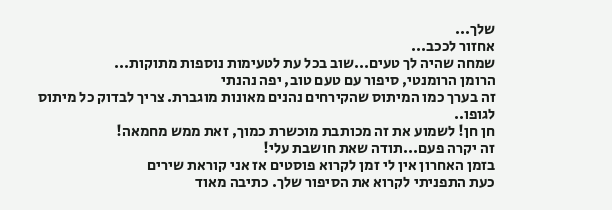שלך...
אחזור לככב...
שמחה שהיה לך טעים...שוב בכל עת לטעימות נוספות מתוקות...
הרומן הרומנטי, סיפור עם טעם טוב, יפה נהנתי
זה בערך כמו המיתוס שהקירחים נהנים מאונות מוגברת. צריך לבדוק כל מיתוס לגופו..
חן חן! לשמוע את זה מכותבת מוכשרת כמוך, זאת ממש מחמאה!
זה יקרה פעם...תודה שאת חושבת עלי!
בזמן האחרון אין לי זמן לקרוא פוסטים אז אני קוראת שירים
כעת התפניתי לקרוא את הסיפור שלך. כתיבה מאוד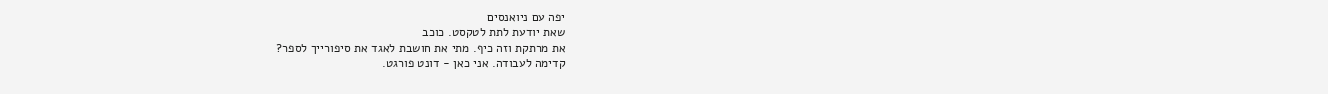יפה עם ניואנסים
שאת יודעת לתת לטקסט. כוכב
את מרתקת וזה כיף. מתי את חושבת לאגד את סיפורייך לספר?
קדימה לעבודה. אני כאן - דונט פורגט.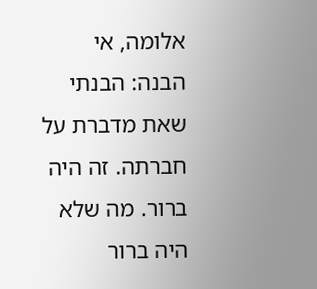אלומה, אי הבנה: הבנתי שאת מדברת על חברתה. זה היה ברור. מה שלא היה ברור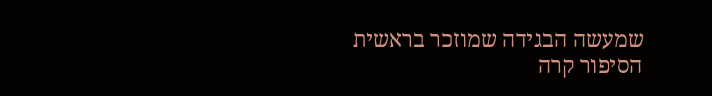שמעשה הבגידה שמוזכר בראשית הסיפור קרה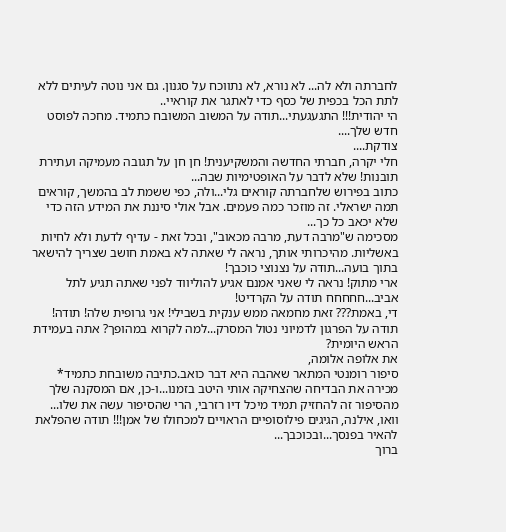לחברתה ולא לה... לא נורא, לא נתווכח על סגנון. גם אני נוטה לעיתים ללא לתת הכל בכפית של כסף כדי לאתגר את קוראיי..
הי יהודית!!! התגעגעתי...תודה על המשוב המשובח כתמיד. מחכה לפוסט חדש שלך....
צודקת....
חלי יקרה, חברתי החדשה והמשקיענית! חן חן על תגובה מעמיקה ועתירת תובנות! שלא לדבר על האופטימיות שבה...
כתוב בפירוש שלחברתה קוראים גלי...ולה, כפי ששמת לב בהמשך, קוראים תמה ישראלי. זה מוזכר כמה פעמים. אבל אולי סיננת את המידע הזה כדי שלא יכאב כל כך...
מסכימה ש"מרבה דעת, מרבה מכאוב", ובכל זאת - עדיף לדעת ולא לחיות באשליות. מהיכרותי אותך, נראה לי שאתה לא באמת חושב שצריך להישאר בתוך בועה...תודה על נצנוצי כוכבך!
ארי מתוק! נראה לי שאני אמנם אגיע להוליווד לפני שאתה תגיע לתל אביב...חחחחח תודה על הקרדיט!
די, באמת??? זאת מחמאה ממש ענקית בשבילי! אני גרופית שלה! תודה!
תודה על הפרגון לדמיוני נטול המסרק...למה לקרוא במהופך? אתה בעמידת הראש היומית?
את אלופה אלומה,
סיפור רומנטי המתאר שאהבה היא דבר כואב.כתיבה משובחת כתמיד*
מכירה את הבדיחה שהצחיקה אותי היטב בזמנו...ו-כן, אם המסקנה שלך מהסיפור זה להחזיק תמיד מיכל דיו רזרבי, הרי שהסיפור עשה את שלו...
וואו, אילנה, הגיגים פילוסופיים הראויים למכחולו של אמן!!! תודה שהפלאת להאיר בפנסך...ובכוכבך...
ברוך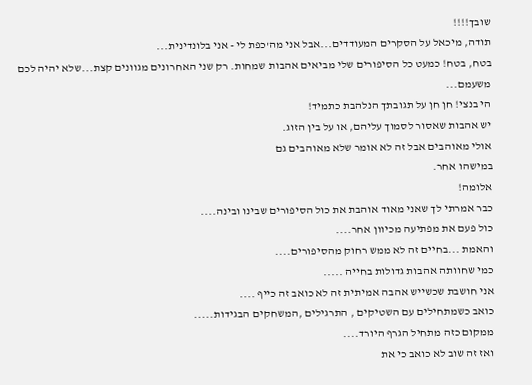שובך!!!!
תודה, מיכאל על הסקרים המעודדים...אבל אני מה'כפת לי - אני בלונדינית...
בטח, בטח! כמעט כל הסיפורים שלי מביאים אהבות שמחות. רק שני האחרונים מגוונים קצת...שלא יהיה לכם משעמם...
הי בנצי! חן חן על תגובתך הנלהבת כתמיד!
יש אהבות שאסור לסמוך עליהם, או על בין הזוג.
אולי מאוהבים אבל זה לא אומר שלא מאוהבים גם
במישהו אחר.
אלומה!
כבר אמרתי לך שאני מאוד אוהבת את כול הסיפורים שבינו ובינה....
כול פעם את מפתיעה מכיוון אחר....
והאמת ...בחיים זה לא ממש רחוק מהסיפורים....
כמי שחוותה אהבות גדולות בחייה .....
אני חושבת שכשייש אהבה אמיתית זה לא כואב זה כייף ....
כואב כשמתחילים עם השטיקים , התרגילים ,המשחקים הבגידות.....
ממקום כזה מתחיל הגרף היורד....
ואז זה שוב לא כואב כי את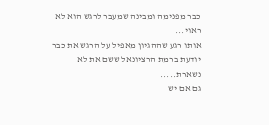כבר מפנימה ומבינה שמעבר לרגש הוא לא ראוי...
אותו רגע שההגיון מאפיל על הרגש את כבר יודעת ברמת הרציונאל ששם את לא נשארת.....
גם אם יש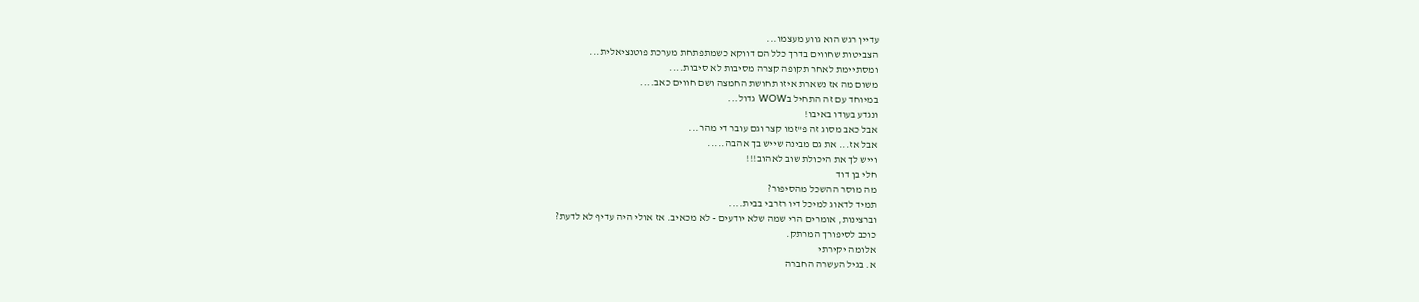עדיין רגש הוא גווע מעצמו...
הצביטות שחווים בדרך כלל הם דווקא כשמתפתחת מערכת פוטנציאלית...
ומסתיימת לאחר תקופה קצרה מסיבות לא סיבות....
משום מה אז נשארת איזו תחושת החמצה ושם חווים כאב....
במיוחד עם זה התחיל בWOW גדול...
ונגדע בעודו באיבו!
אבל כאב מסוג זה פ"זמו קצר וגם עובר די מהר...
אבל אז... את גם מבינה שייש בך אהבה.....
וייש לך את היכולת שוב לאהוב!!!
חלי בן דוד
מה מוסר ההשכל מהסיפור?
תמיד לדאוג למיכל דיו רזרבי בבית....
וברצינות, אומרים הרי שמה שלא יודעים - לא מכאיב. אז אולי היה עדיף לא לדעת?
כוכב לסיפורך המרתק.
אלומה יקירתי
א. בגיל העשרה החברה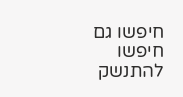חיפשו גם חיפשו
להתנשק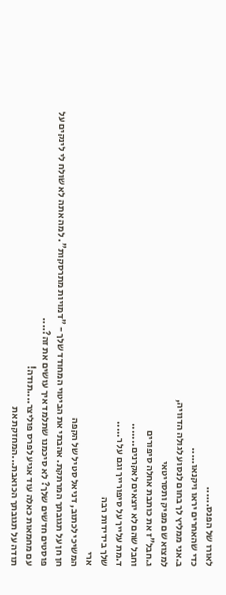לאורו של הפנס......
כדי שהאחרים יראו ויקנאו.....
ב.אני ממליץ לך בחום לנסוע לגולה הדוויה,
למצוא שם מפיק ותסריטאי
ג.חבל"ז את כותבת אחלה סיפורים
וחבל שהם לא יוצאים לאקרנים.......
ד.מת עלייך על סיפורייך וגם על ר.....
שלך בידידות רבה
ארי
המשיכי לכתוב, דניאל סטיל של הקפה
חן חן על תגובתך המרתקת. אהבתי את הביטוי המחודד שלך - "דמויות מתרסקות". למה אתה לא שולח לי לינקים על פוסטים חדשים שלך? לא סיכמנו שתלמד איך עושים את זה?....
עם מחמאות כאלה עוד אגיע לפרס פוליצר....תודה!
תודה על תגובתך הכואבת...המחזקת את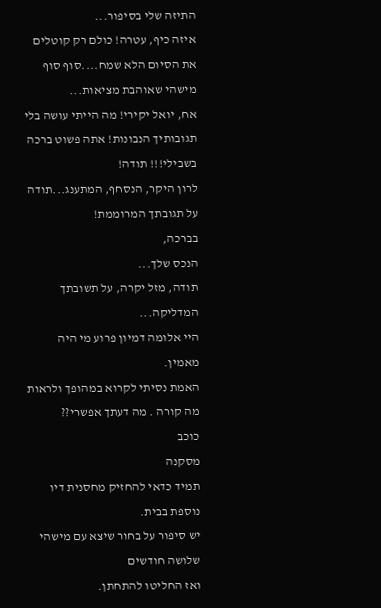התיזה שלי בסיפור...
איזה כיף, עטרה! כולם רק קוטלים את הסיום הלא שמח....סוף סוף מישהי שאוהבת מציאות...
אח, יואל יקירי! מה הייתי עושה בלי תגובותיך הנבונות! אתה פשוט ברכה בשבילי!!! תודה!
לרון היקר, הנסחף, המתענג...תודה על תגובתך המרוממת!
בברכה,
הנכס שלך...
תודה, מזל יקרה, על תשובתך המדליקה...
היי אלומה דמיון פרוע מי היה מאמין.
האמת נסיתי לקרוא במהופך ולראות מה קורה . מה דעתך אפשרי??
כוכב
מסקנה
תמיד כדאי להחזיק מחסנית דיו נוספת בבית.
יש סיפור על בחור שיצא עם מישהי שלושה חודשים
ואז החליטו להתחתן.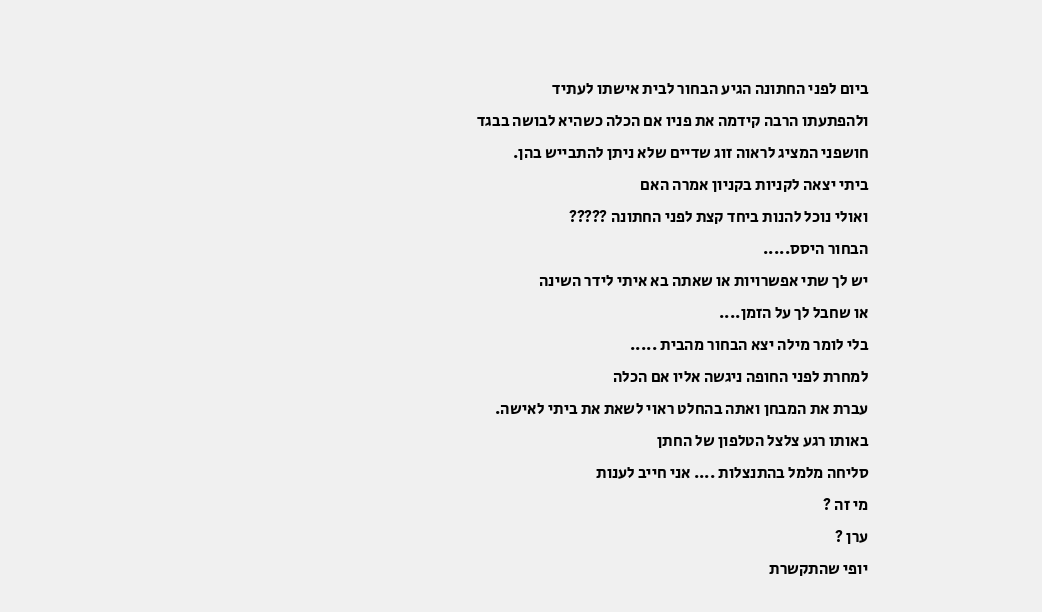ביום לפני החתונה הגיע הבחור לבית אישתו לעתיד
ולהפתעתו הרבה קידמה את פניו אם הכלה כשהיא לבושה בבגד
חושפני המציג לראוה זוג שדיים שלא ניתן להתבייש בהן.
ביתי יצאה לקניות בקניון אמרה האם
ואולי נוכל להנות ביחד קצת לפני החתונה ?????
הבחור היסס.....
יש לך שתי אפשרויות או שאתה בא איתי לידר השינה
או שחבל לך על הזמן....
בלי לומר מילה יצא הבחור מהבית .....
למחרת לפני החופה ניגשה אליו אם הכלה
עברת את המבחן ואתה בהחלט ראוי לשאת את ביתי לאישה.
באותו רגע צלצל הטלפון של החתן
סליחה מלמל בהתנצלות .... אני חייב לענות
מי זה ?
ערן ?
יופי שהתקשרת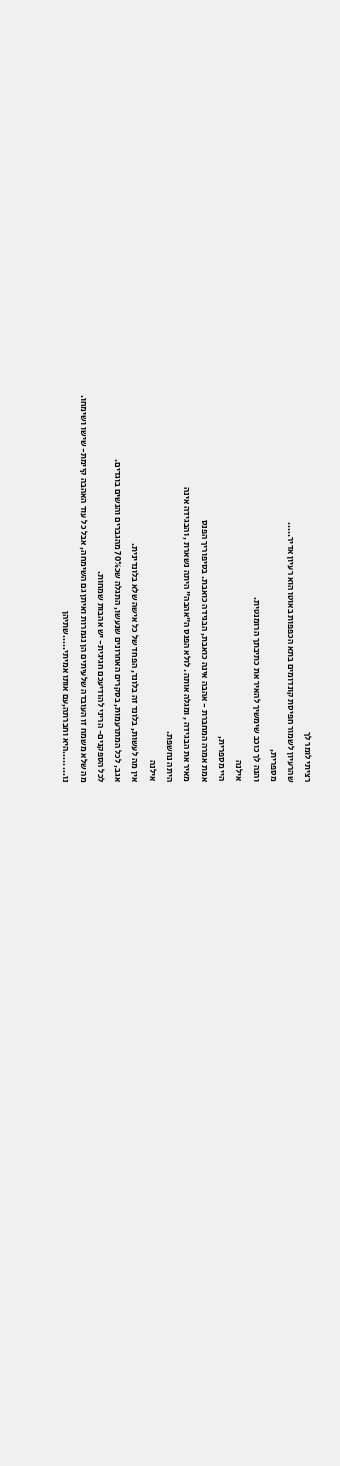רציתי לומר לך
שהרעיון לשמור חפיסת קונדומים בתא הכפפות באוטו הוא רעיון אדיר.....
מספרית,
והנה לך כוכב שימשיך להאיר את כתיבתך הרומנטית.
אילנה
היי מספרית,
אמת אמרה המחברת - אהבה אינה כואבת, הבגידה כואבת. בסיפוריך הפנס
מאיר את הבגידה , ומגלה אותה. לולא הפנס ה"אהבה" היתה נשארת , והבגידה אינה
היתה נחשפת.
אילנה
אין מה לעשות, בלונד זה בלונד, הפחד של כל אישה שלא בלונדינית.
אגב, לכל המתרעמות, בסקרים האחרונים שנעשו, התגלה שכ70% מהגברים והנשים בוגדים.
לכל הספקנים- הריני להודיעכם חגיגית- יש אהבות שמחות.
מה שלא משמח זו העובדה שלעיתים הן נגמרות ואיתן גם השימחה, אבל כל עוד האהבה קיימת- שישו ושימחו.
נו........היא וחברתה,עם אותו אמיתי.....שתיהן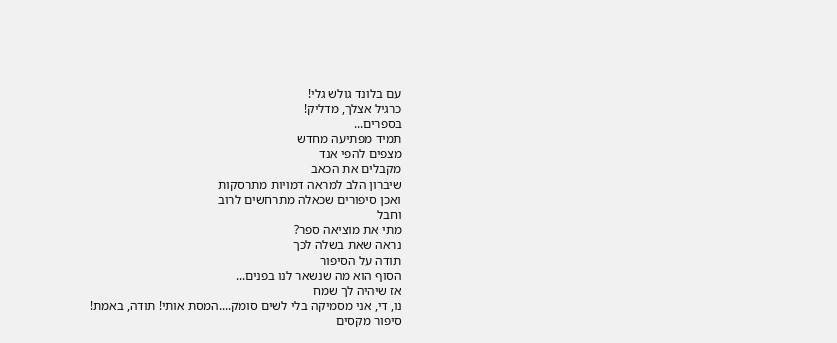עם בלונד גולש גלי!
כרגיל אצלך, מדליק!
בספרים...
תמיד מפתיעה מחדש
מצפים להפי אנד
מקבלים את הכאב
שיברון הלב למראה דמויות מתרסקות
ואכן סיפורים שכאלה מתרחשים לרוב
וחבל
מתי את מוציאה ספר?
נראה שאת בשלה לכך
תודה על הסיפור
הסוף הוא מה שנשאר לנו בפנים...
אז שיהיה לך שמח
נו, די, אני מסמיקה בלי לשים סומק....המסת אותי! תודה, באמת!
סיפור מקסים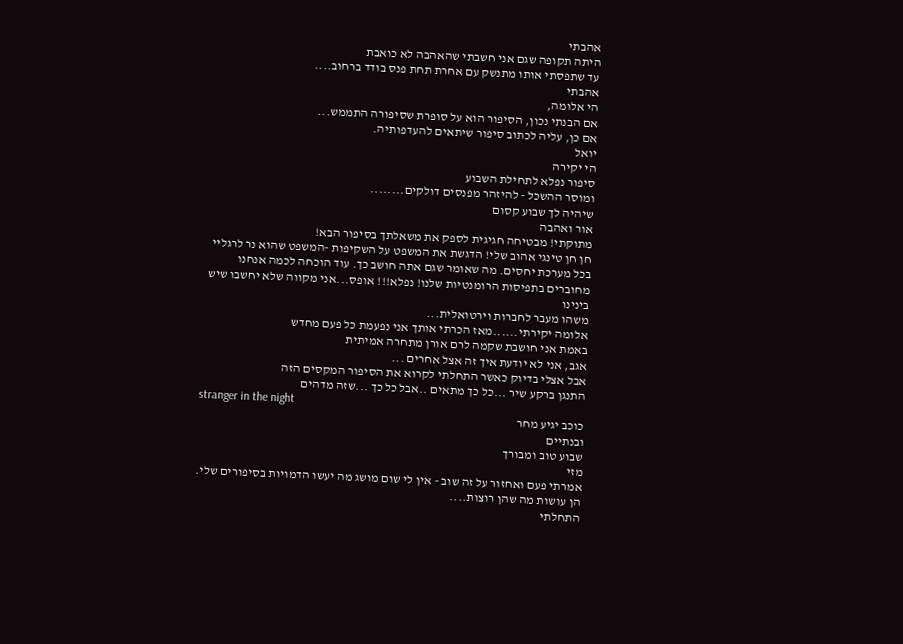אהבתי
היתה תקופה שגם אני חשבתי שהאהבה לא כואבת
עד שתפסתי אותו מתנשק עם אחרת תחת פנס בודד ברחוב....
אהבתי
הי אלומה,
אם הבנתי נכון, הסיפור הוא על סופרת שסיפורה התממש...
אם כן, עליה לכתוב סיפור שיתאים להעדפותיה.
יואל
הי יקירה
סיפור נפלא לתחילת השבוע
ומוסר ההשכל - להיזהר מפנסים דולקים........
שיהיה לך שבוע קסום
אור ואהבה
מתוקתי! מבטיחה חגיגית לספק את משאלתך בסיפור הבא!
חן חן טינגי אהוב שלי! הדגשת את המשפט על השקיפות -המשפט שהוא נר לרגליי בכל מערכת יחסים. מה שאומר שגם אתה חושב כך. עוד הוכחה לכמה אנחנו מחוברים בתפיסות הרומנטיות שלנו! נפלא!!! אופס...אני מקווה שלא יחשבו שיש בינינו
משהו מעבר לחברות וירטואלית...
אלומה יקירתי......מאז הכרתי אותך אני נפעמת כל פעם מחדש
באמת אני חושבת שקמה לרם אורן מתחרה אמיתית
אגב, אני לא יודעת איך זה אצל אחרים ...
אבל אצלי בדיוק כאשר התחלתי לקרוא את הסיפור המקסים הזה
התנגן ברקע שיר ...כל כך מתאים ..אבל כל כך ...שזה מדהים
stranger in the night
כוכב יגיע מחר
ובנתיים
שבוע טוב ומבורך
מזי
אמרתי פעם ואחזור על זה שוב - אין לי שום מושג מה יעשו הדמויות בסיפורים שלי. הן עושות מה שהן רוצות....
התחלתי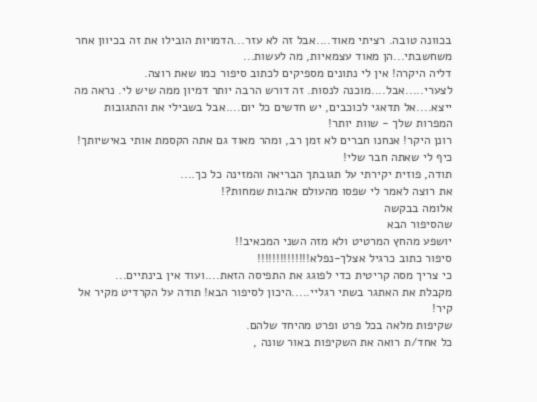בכוונה טובה. רציתי מאוד....אבל זה לא עזר...הדמויות הובילו את זה בכיוון אחר משחשבתי...הן מאוד עצמאיות, מה לעשות...
דליה היקרה! אין לי נתונים מספיקים לכתוב סיפור כמו שאת רוצה. לצערי.....אבל....מוכנה לנסות. זה דורש הרבה יותר דמיון ממה שיש לי. נראה מה ייצא....אל תדאגי לכוכבים, יש חדשים כל יום....אבל בשבילי את והתגובות המפרות שלך - שוות יותר!
רונן היקר! אנחנו חברים לא זמן רב, ומהר מאוד גם אתה הקסמת אותי באישיותך! כיף לי שאתה חבר שלי!
תודה, פוזית יקירתי על תגובתך הבריאה והמזינה כל כך....
את רוצה לאמר לי שפסו מהעולם אהבות שמחות?!
אלומה בבקשה
שהסיפור הבא
יושפע מהחץ המרטיט ולא מזה השני המכאיב!!
סיפור כתוב כרגיל אצלך-נפלא!!!!!!!!!!!!!!
כי צריך מסה קריטית כדי לפוגג את התפיסה הזאת....ועוד אין בינתיים...
מקבלת את האתגר בשתי רגליי.....היכון לסיפור הבא! תודה על הקרדיט מקיר אל קיר!
שקיפות מלאה בכל פרט ופרט מהיחד שלהם.
כל אחד/ת רואה את השקיפות באור שונה ,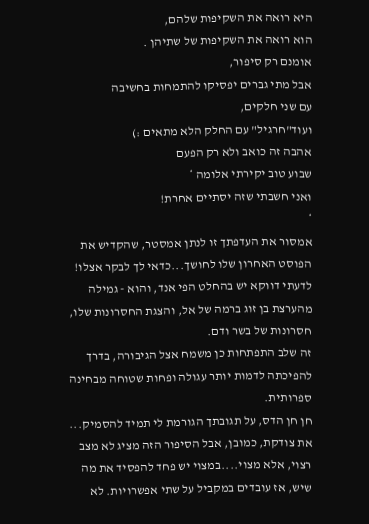היא רואה את השקיפות שלהם,
הוא רואה את השקיפות של שתיהן .
אומנם רק סיפור,
אבל מתי גברים יפסיקו להתמחות בחשיבה
עם שני חלקים,
ועוד"חרגיל" עם החלק הלא מתאים :)
אהבה זה כואב ולא רק הפעם
שבוע טוב יקירתי אלומה *
ואני חשבתי שזה יסתיים אחרת!
*
אמסור את העדפתך זו לנתן אמסטר, שהקדיש את הפוסט האחרון שלו לחושך...כדאי לך לבקר אצלו!
לדעתי דווקא יש בהחלט הפי אנד, והוא - גמילה מהערצת בן זוג ברמה של אל, והצגת החסרונות שלו, חסרונות של בשר ודם.
זה שלב התפתחות כן משמח אצל הגיבורה, בדרך להפיכתה לדמות יותר עגולה ופחות שטוחה מבחינה ספרותית.
חן חן הדס, על תגובתך הגורמת לי תמיד להסמיק...
את צודקת, כמובן, אבל הסיפור הזה מציג לא מצב רצוי, אלא מצוי....במצוי יש פחד להפסיד את מה שיש, אז עובדים במקביל על שתי אפשרויות. לא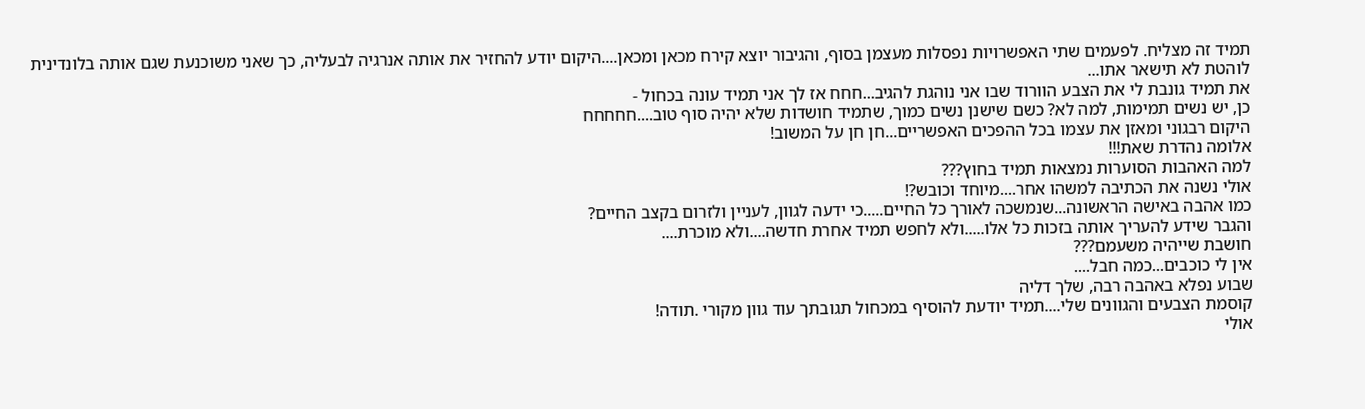תמיד זה מצליח. לפעמים שתי האפשרויות נפסלות מעצמן בסוף, והגיבור יוצא קירח מכאן ומכאן....היקום יודע להחזיר את אותה אנרגיה לבעליה, כך שאני משוכנעת שגם אותה בלונדינית לוהטת לא תישאר אתו...
את תמיד גונבת לי את הצבע הוורוד שבו אני נוהגת להגיב...חחח אז לך אני תמיד עונה בכחול -
כן, יש נשים תמימות, למה לא? כשם שישנן נשים כמוך, שתמיד חושדות שלא יהיה סוף טוב....חחחחח
היקום רבגוני ומאזן את עצמו בכל ההפכים האפשריים...חן חן על המשוב!
אלומה נהדרת שאת!!!
למה האהבות הסוערות נמצאות תמיד בחוץ???
אולי נשנה את הכתיבה למשהו אחר....מיוחד וכובש?!
כמו אהבה באישה הראשונה...שנמשכה לאורך כל החיים.....כי ידעה לגוון, לעניין ולזרום בקצב החיים?
והגבר שידע להעריך אותה בזכות כל אלו.....ולא לחפש תמיד אחרת חדשה....ולא מוכרת....
חושבת שייהיה משעמם???
אין לי כוכבים...כמה חבל....
שבוע נפלא באהבה רבה, שלך דליה
קוסמת הצבעים והגוונים שלי....תמיד יודעת להוסיף במכחול תגובתך עוד גוון מקורי .תודה!
אולי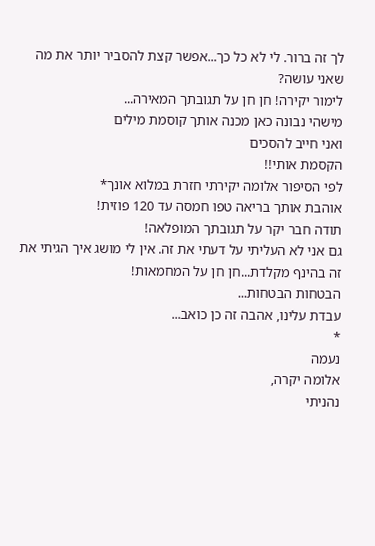לך זה ברור. לי לא כל כך...אפשר קצת להסביר יותר את מה שאני עושה?
לימור יקירה! חן חן על תגובתך המאירה...
מישהי נבונה כאן מכנה אותך קוסמת מילים
ואני חייב להסכים
הקסמת אותי!!
לפי הסיפור אלומה יקירתי חזרת במלוא אונך*
אוהבת אותך בריאה טפו חמסה עד 120 פוזית!
תודה חבר יקר על תגובתך המופלאה!
גם אני לא העליתי על דעתי את זה. אין לי מושג איך הגיתי את זה בהינף מקלדת...חן חן על המחמאות!
הבטחות הבטחות...
עבדת עלינו, אהבה זה כן כואב...
*
נעמה
אלומה יקרה,
נהניתי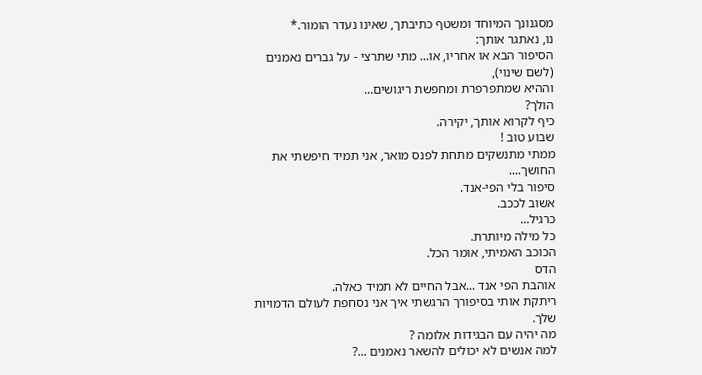מסגנונך המיוחד ומשטף כתיבתך, שאינו נעדר הומור.*
נו, נאתגר אותך:
הסיפור הבא או אחריו, או... מתי שתרצי - על גברים נאמנים (לשם שינוי),
וההיא שמתפרפרת ומחפשת ריגושים...
הולך?
כיף לקרוא אותך, יקירה.
שבוע טוב !
ממתי מתנשקים מתחת לפנס מואר, אני תמיד חיפשתי את החושך....
סיפור בלי הפי-אנד.
אשוב לככב.
כרגיל...
כל מילה מיותרת.
הכוכב האמיתי, אומר הכל.
הדס
אוהבת הפי אנד ...אבל החיים לא תמיד כאלה.
ריתקת אותי בסיפורך הרגשתי איך אני נסחפת לעולם הדמויות שלך.
מה יהיה עם הבגידות אלומה ?
למה אנשים לא יכולים להשאר נאמנים ...?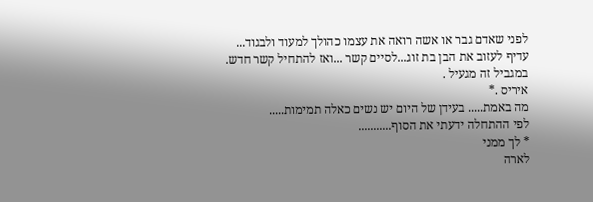לפני שאדם גבר או אשה רואה את עצמו כהולך למעוד ולבגוד...
עדיף לעזוב את הבן בת זוג...לסיים קשר ...ואז להתחיל קשר חדש.
במגביל זה מגעיל .
איריס .*
מה באמת..... בעידן של היום יש נשים כאלה תמימות.....
לפי ההתחלה ידעתי את הסוף...........
* לך ממני
לארה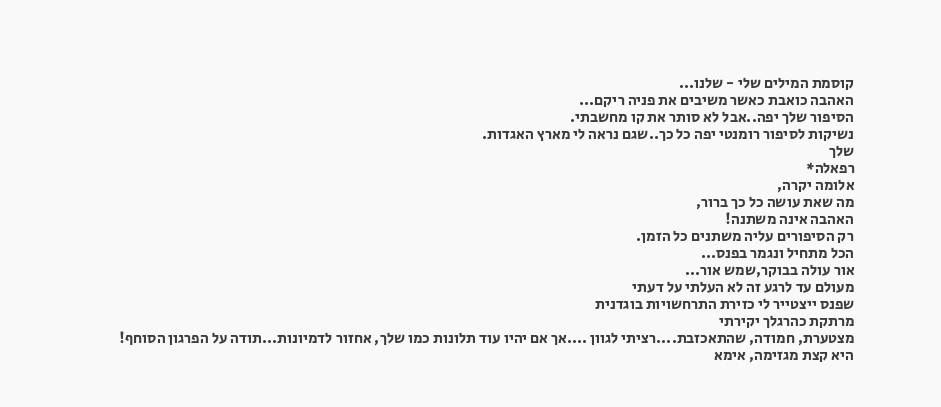קוסמת המילים שלי - שלנו...
האהבה כואבת כאשר משיבים את פניה ריקם...
הסיפור שלך יפה..אבל לא סותר את קו מחשבתי.
נשיקות לסיפור רומנטי יפה כל כך..שגם נראה לי מארץ האגדות.
שלך
רפאלה*
אלומה יקרה,
מה שאת עושה כל כך ברור,
האהבה אינה משתנה!
רק הסיפורים עליה משתנים כל הזמן.
הכל מתחיל ונגמר בפנס...
אור עולה בבוקר,שמש אור...
מעולם עד לרגע זה לא העלתי על דעתי
שפנס ייצטייר לי כזירת התרחשויות בוגדנית
מרתקת כהרגלך יקירתי
מצטערת, חמודה, שהתאכזבת....רציתי לגוון ....אך אם יהיו עוד תלונות כמו שלך, אחזור לדמיונות...תודה על הפרגון הסוחף!
היא קצת מגזימה, אימא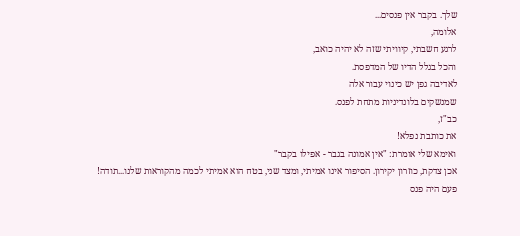שלך. בקבר אין פנסים...
אלומה,
לרגע חשבתי, קיוויתי שזה לא יהיה כואב,
והכל בגלל הדיו של המדפסת.
לאדיבה גפן יש כינוי עבור אלה
שמנשקים בלונדיניות מתחת לפנס.
כב"ז,
את כותבת נפלא!
ואימא שלי אומרת: "אין אמונה בגבר - אפילו בקבר"
אכן צדקת, כוזרון יקירון. הסיפור אינו אמיתי, ומצד שני, בטח הוא אמיתי לכמה מהקוראות שלנו...תודה!
פעם היה פנס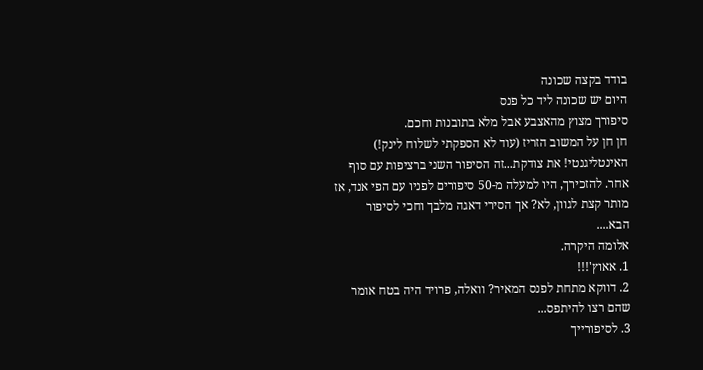בודד בקצה שכונה
היום יש שכונה ליד כל פנס
סיפורך מצוץ מהאצבע אבל מלא בתובנות וחכם.
חן חן על המשוב הזריז (עוד לא הספקתי לשלוח לינק!) האינטליגנטי! את צודקת...זה הסיפור השני ברציפות עם סוף אחר. להזכירך, היו למעלה מ-50 סיפורים לפניו עם הפי אנד, אז מותר קצת לגוון, לא? אך הסירי דאגה מלבך וחכי לסיפור הבא....
אלומה היקרה.
1. אאוץ'!!!
2. דווקא מתחת לפנס המאיר? וואלה, פרויד היה בטח אומר שהם רצו להיתפס...
3. לסיפורייך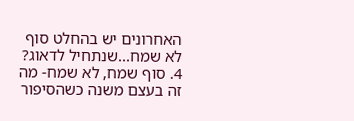האחרונים יש בהחלט סוף לא שמח...שנתחיל לדאוג?
4. סוף שמח, לא שמח- מה זה בעצם משנה כשהסיפור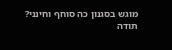מוגש בסגנון כה סוחף וחינני?
תודה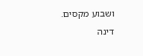ושבוע מקסים.
דינה